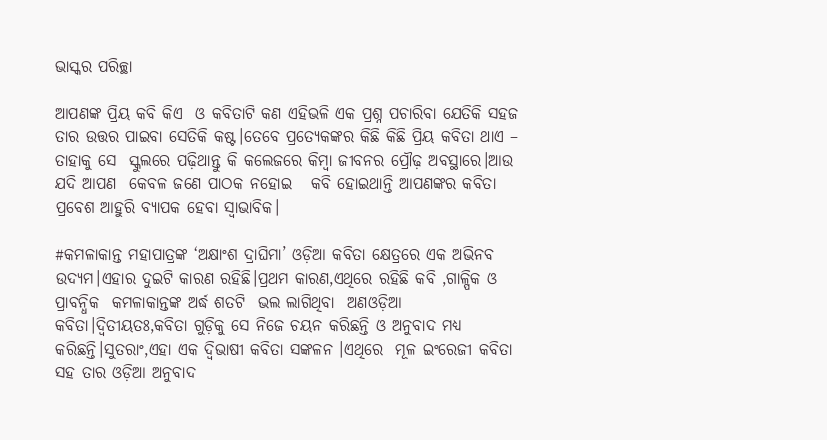ଭାସ୍କର ପରିଚ୍ଛା

ଆପଣଙ୍କ ପ୍ରିୟ କବି କିଏ  ଓ କବିତାଟି କଣ ଏହିଭଳି ଏକ ପ୍ରଶ୍ନ ପଚାରିବା ଯେତିକି ସହଜ ତାର ଉତ୍ତର ପାଇବା ସେତିକି କଷ୍ଟ।ତେବେ ପ୍ରତ୍ୟେକଙ୍କର କିଛି କିଛି ପ୍ରିୟ କବିତା ଥାଏ –  ତାହାକୁ ସେ  ସ୍କୁଲରେ ପଢ଼ିଥାନ୍ତୁ କି କଲେଜରେ କିମ୍ବା ଜୀବନର ପ୍ରୌଢ଼ ଅବସ୍ଥାରେ।ଆଉ ଯଦି ଆପଣ  କେବଳ ଜଣେ ପାଠକ ନହୋଇ   କବି ହୋଇଥାନ୍ତି ଆପଣଙ୍କର କବିତା ପ୍ରବେଶ ଆହୁରି ବ୍ୟାପକ ହେବା ସ୍ବାଭାବିକ।

#କମଳାକାନ୍ତ ମହାପାତ୍ରଙ୍କ ‘ଅକ୍ଷାଂଶ ଦ୍ରାଘିମା’ ଓଡ଼ିଆ କବିତା କ୍ଷେତ୍ରରେ ଏକ ଅଭିନବ ଉଦ୍ୟମ।ଏହାର ଦୁଇଟି କାରଣ ରହିଛି।ପ୍ରଥମ କାରଣ,ଏଥିରେ ରହିଛି କବି ,ଗାଳ୍ପିକ ଓ ପ୍ରାବନ୍ଧିକ  କମଳାକାନ୍ତଙ୍କ ଅର୍ଦ୍ଧ ଶତଟି  ଭଲ ଲାଗିଥିବା  ଅଣଓଡ଼ିଆ କବିତା।ଦ୍ବିତୀୟତଃ,କବିତା ଗୁଡ଼ିକୁ ସେ ନିଜେ ଚୟନ କରିଛନ୍ତି ଓ ଅନୁବାଦ ମଧ୍ୟ କରିଛନ୍ତି।ସୁତରାଂ,ଏହା ଏକ ଦ୍ଵିଭାଷୀ କବିତା ସଙ୍କଳନ ।ଏଥିରେ  ମୂଳ ଇଂରେଜୀ କବିତା ସହ ତାର ଓଡ଼ିଆ ଅନୁବାଦ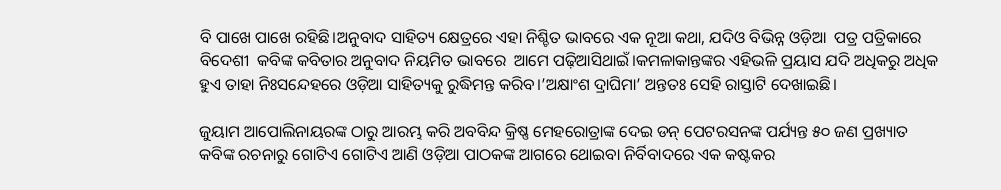ବି ପାଖେ ପାଖେ ରହିଛି।ଅନୁବାଦ ସାହିତ୍ୟ କ୍ଷେତ୍ରରେ ଏହା ନିଶ୍ଚିତ ଭାବରେ ଏକ ନୂଆ କଥା, ଯଦିଓ ବିଭିନ୍ନ ଓଡ଼ିଆ  ପତ୍ର ପତ୍ରିକାରେ ବିଦେଶୀ  କବିଙ୍କ କବିତାର ଅନୁବାଦ ନିୟମିତ ଭାବରେ  ଆମେ ପଢ଼ିଆସିଥାଇଁ।କମଳାକାନ୍ତଙ୍କର ଏହିଭଳି ପ୍ରୟାସ ଯଦି ଅଧିକରୁ ଅଧିକ  ହୁଏ ତାହା ନିଃସନ୍ଦେହରେ ଓଡ଼ିଆ ସାହିତ୍ୟକୁ ରୁଦ୍ଧିମନ୍ତ କରିବ।’ଅକ୍ଷାଂଶ ଦ୍ରାଘିମା’ ଅନ୍ତତଃ ସେହି ରାସ୍ତାଟି ଦେଖାଇଛି।

ଜୁୟାମ ଆପୋଲିନାୟରଙ୍କ ଠାରୁ ଆରମ୍ଭ କରି ଅବବିନ୍ଦ କ୍ରିଷ୍ଣ ମେହରୋତ୍ରାଙ୍କ ଦେଇ ଡନ୍ ପେଟରସନଙ୍କ ପର୍ଯ୍ୟନ୍ତ ୫୦ ଜଣ ପ୍ରଖ୍ୟାତ କବିଙ୍କ ରଚନାରୁ ଗୋଟିଏ ଗୋଟିଏ ଆଣି ଓଡ଼ିଆ ପାଠକଙ୍କ ଆଗରେ ଥୋଇବା ନିର୍ବିବାଦରେ ଏକ କଷ୍ଟକର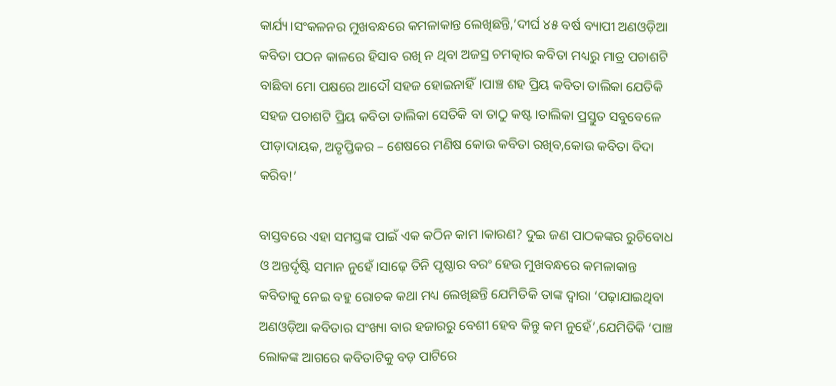କାର୍ଯ୍ୟ।ସଂକଳନର ମୁଖବନ୍ଧରେ କମଳାକାନ୍ତ ଲେଖିଛନ୍ତି,’ଦୀର୍ଘ ୪୫ ବର୍ଷ ବ୍ୟାପୀ ଅଣଓଡ଼ିଆ କବିତା ପଠନ କାଳରେ ହିସାବ ରଖି ନ ଥିବା ଅଜସ୍ର ଚମତ୍କାର କବିତା ମଧ୍ୟରୁ ମାତ୍ର ପଚାଶଟି ବାଛିବା ମୋ ପକ୍ଷରେ ଆଦୌ ସହଜ ହୋଇନାହିଁ।ପାଞ୍ଚ ଶହ ପ୍ରିୟ କବିତା ତାଲିକା ଯେତିକି ସହଜ ପଚାଶଟି ପ୍ରିୟ କବିତା ତାଲିକା ସେତିକି ବା ତାଠୁ କଷ୍ଟ।ତାଲିକା ପ୍ରସ୍ତୁତ ସବୁବେଳେ ପୀଡ଼ାଦାୟକ, ଅତୃପ୍ତିକର – ଶେଷରେ ମଣିଷ କୋଉ କବିତା ରଖିବ,କୋଉ କବିତା ବିଦା କରିବ!’

ବାସ୍ତବରେ ଏହା ସମସ୍ତଙ୍କ ପାଇଁ ଏକ କଠିନ କାମ ।କାରଣ? ଦୁଇ ଜଣ ପାଠକଙ୍କର ରୁଚିବୋଧ ଓ ଅନ୍ତର୍ଦୃଷ୍ଟି ସମାନ ନୁହେଁ।ସାଢ଼େ ତିନି ପୃଷ୍ଠାର ବରଂ ହେଉ ମୁଖବନ୍ଧରେ କମଳାକାନ୍ତ  କବିତାକୁ ନେଇ ବହୁ ରୋଚକ କଥା ମଧ୍ୟ ଲେଖିଛନ୍ତି ଯେମିତିକି ତାଙ୍କ ଦ୍ୱାରା ‘ପଢ଼ାଯାଇଥିବା ଅଣଓଡ଼ିଆ କବିତାର ସଂଖ୍ୟା ବାର ହଜାରରୁ ବେଶୀ ହେବ କିନ୍ତୁ କମ ନୁହେଁ’,ଯେମିତିକି ‘ପାଞ୍ଚ ଲୋକଙ୍କ ଆଗରେ କବିତାଟିକୁ ବଡ଼ ପାଟିରେ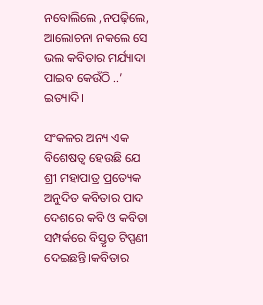ନବୋଲିଲେ ,ନପଢ଼ିଲେ, ଆଲୋଚନା ନକଲେ ସେ ଭଲ କବିତାର ମର୍ଯ୍ୟାଦା ପାଇବ କେଉଁଠି ..’ ଇତ୍ୟାଦି।

ସଂକଳର ଅନ୍ୟ ଏକ ବିଶେଷତ୍ୱ ହେଉଛି ଯେ ଶ୍ରୀ ମହାପାତ୍ର ପ୍ରତ୍ୟେକ ଅନୁଦିତ କବିତାର ପାଦ ଦେଶରେ କବି ଓ କବିତା ସମ୍ପର୍କରେ ବିସ୍ତୃତ ଟିପ୍ପଣୀ ଦେଇଛନ୍ତି।କବିତାର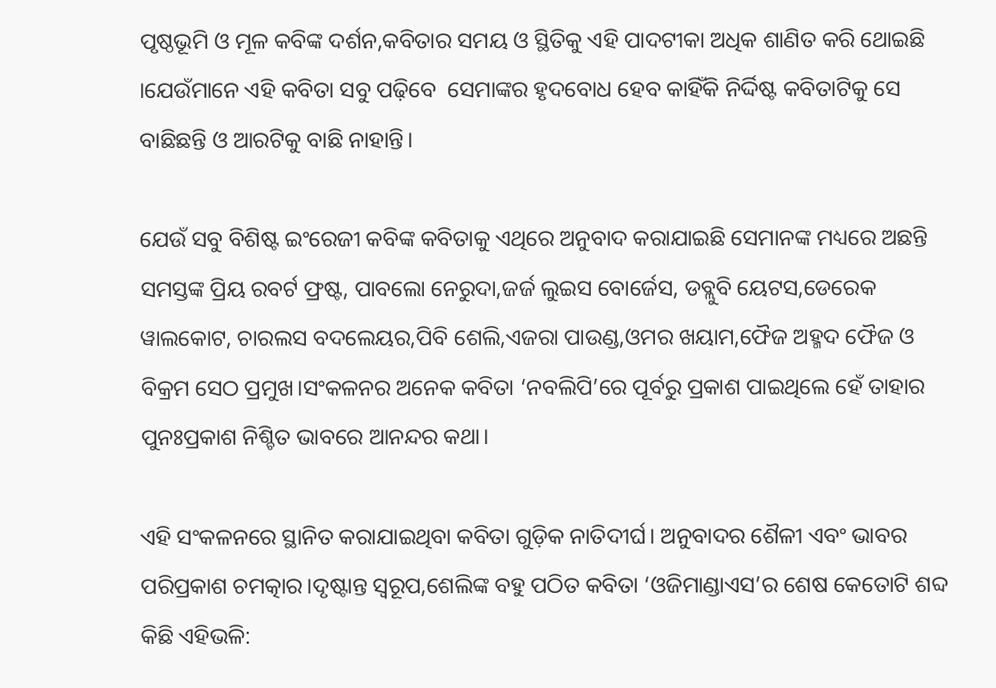ପୃଷ୍ଠଭୂମି ଓ ମୂଳ କବିଙ୍କ ଦର୍ଶନ,କବିତାର ସମୟ ଓ ସ୍ଥିତିକୁ ଏହି ପାଦଟୀକା ଅଧିକ ଶାଣିତ କରି ଥୋଇଛି ।ଯେଉଁମାନେ ଏହି କବିତା ସବୁ ପଢ଼ିବେ  ସେମାଙ୍କର ହୃଦବୋଧ ହେବ କାହିଁକି ନିର୍ଦ୍ଦିଷ୍ଟ କବିତାଟିକୁ ସେ ବାଛିଛନ୍ତି ଓ ଆରଟିକୁ ବାଛି ନାହାନ୍ତି।

ଯେଉଁ ସବୁ ବିଶିଷ୍ଟ ଇଂରେଜୀ କବିଙ୍କ କବିତାକୁ ଏଥିରେ ଅନୁବାଦ କରାଯାଇଛି ସେମାନଙ୍କ ମଧ୍ୟରେ ଅଛନ୍ତି  ସମସ୍ତଙ୍କ ପ୍ରିୟ ରବର୍ଟ ଫ୍ରଷ୍ଟ, ପାବଲୋ ନେରୁଦା,ଜର୍ଜ ଲୁଇସ ବୋର୍ଜେସ, ଡବ୍ଲୁବି ୟେଟସ,ଡେରେକ ୱାଲକୋଟ, ଚାରଲସ ବଦଲେୟର,ପିବି ଶେଲି,ଏଜରା ପାଉଣ୍ଡ,ଓମର ଖୟାମ,ଫୈଜ ଅହ୍ମଦ ଫୈଜ ଓ ବିକ୍ରମ ସେଠ ପ୍ରମୁଖ।ସଂକଳନର ଅନେକ କବିତା ‘ନବଲିପି’ରେ ପୂର୍ବରୁ ପ୍ରକାଶ ପାଇଥିଲେ ହେଁ ତାହାର ପୁନଃପ୍ରକାଶ ନିଶ୍ଚିତ ଭାବରେ ଆନନ୍ଦର କଥା।

ଏହି ସଂକଳନରେ ସ୍ଥାନିତ କରାଯାଇଥିବା କବିତା ଗୁଡ଼ିକ ନାତିଦୀର୍ଘ। ଅନୁବାଦର ଶୈଳୀ ଏବଂ ଭାବର ପରିପ୍ରକାଶ ଚମତ୍କାର।ଦୃଷ୍ଟାନ୍ତ ସ୍ୱରୂପ,ଶେଲିଙ୍କ ବହୁ ପଠିତ କବିତା ‘ଓଜିମାଣ୍ଡାଏସ’ର ଶେଷ କେତୋଟି ଶବ୍ଦ କିଛି ଏହିଭଳି: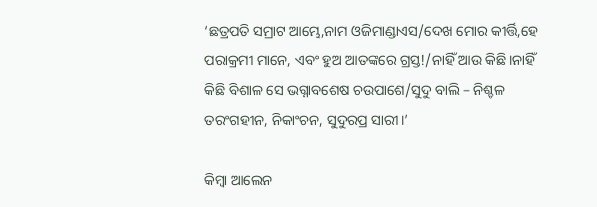‘ଛତ୍ରପତି ସମ୍ରାଟ ଆମ୍ଭେ,ନାମ ଓଜିମାଣ୍ଡାଏସ/ଦେଖ ମୋର କୀର୍ତ୍ତି,ହେ ପରାକ୍ରମୀ ମାନେ, ଏବଂ ହୁଅ ଆତଙ୍କରେ ଗ୍ରସ୍ତ!/ନାହିଁ ଆଉ କିଛି।ନାହିଁ କିଛି ବିଶାଳ ସେ ଭଗ୍ନାବଶେଷ ଚଉପାଶେ/ସୁଦୁ ବାଲି – ନିଶ୍ଚଳ ତରଂଗହୀନ, ନିକାଂଚନ, ସୁଦୁରପ୍ର ସାରୀ।’

କିମ୍ବା ଆଲେନ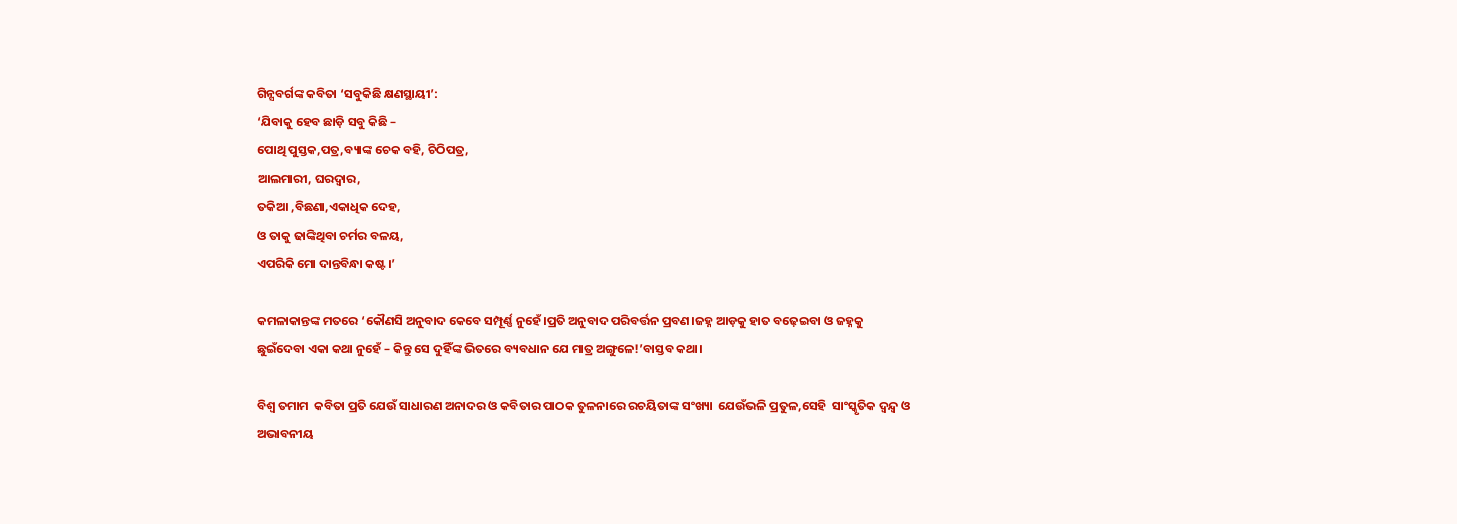ଗିନ୍ସବର୍ଗଙ୍କ କବିତା ‘ସବୁକିଛି କ୍ଷଣସ୍ଥାୟୀ’:
‘ଯିବାକୁ ହେବ ଛାଡ଼ି ସବୁ କିଛି –
ପୋଥି ପୁସ୍ତକ,ପତ୍ର,ବ୍ୟାଙ୍କ ଚେକ ବହି, ଚିଠିପତ୍ର,
ଆଲମାରୀ, ଘରଦ୍ୱାର,
ତକିଆ ,ବିଛଣା,ଏକାଧିକ ଦେହ,
ଓ ତାକୁ ଢାଙ୍କିଥିବା ଚର୍ମର ବଳୟ,
ଏପରିକି ମୋ ଦାନ୍ତବିନ୍ଧା କଷ୍ଟ।’

କମଳାକାନ୍ତଙ୍କ ମତରେ ‘କୌଣସି ଅନୁବାଦ କେବେ ସମ୍ପୂର୍ଣ୍ଣ ନୁହେଁ।ପ୍ରତି ଅନୁବାଦ ପରିବର୍ତ୍ତନ ପ୍ରବଣ।ଜହ୍ନ ଆଡ଼କୁ ହାତ ବଢ଼େଇବା ଓ ଜହ୍ନକୁ ଛୁଇଁଦେବା ଏକା କଥା ନୁହେଁ – କିନ୍ତୁ ସେ ଦୁହିଁଙ୍କ ଭିତରେ ବ୍ୟବଧାନ ଯେ ମାତ୍ର ଅଙ୍ଗୁଳେ!’ବାସ୍ତବ କଥା।

ବିଶ୍ୱ ତମାମ  କବିତା ପ୍ରତି ଯେଉଁ ସାଧାରଣ ଅନାଦର ଓ କବିତାର ପାଠକ ତୁଳନାରେ ରଚୟିତାଙ୍କ ସଂଖ୍ୟା  ଯେଉଁଭଳି ପ୍ରତୁଳ,ସେହି  ସାଂସ୍କୃତିକ ଦ୍ବନ୍ଦ୍ୱ ଓ ଅଭାବନୀୟ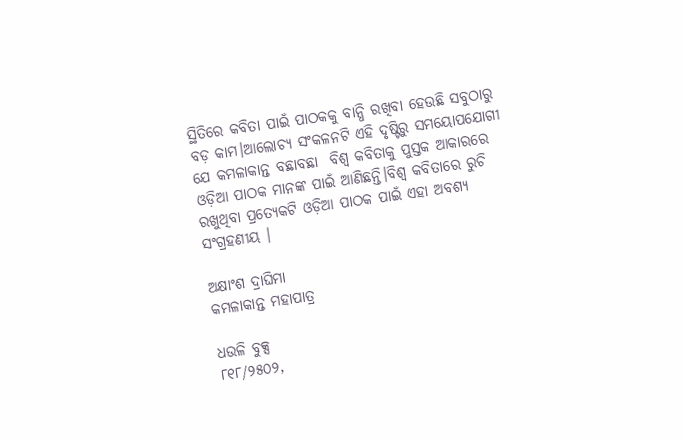ସ୍ଥିତିରେ କବିତା ପାଇଁ ପାଠକକୁ ବାନ୍ଧି ରଖିବା ହେଉଛି ସବୁଠାରୁ ବଡ଼ କାମ।ଆଲୋଚ୍ୟ ସଂକଳନଟି ଏହି ଦୃଷ୍ଟିରୁ ସମୟୋପଯୋଗୀ ଯେ କମଳାକାନ୍ତ ବଛାବଛା  ବିଶ୍ୱ କବିତାକୁ ପୁସ୍ତକ ଆକାରରେ ଓଡ଼ିଆ ପାଠକ ମାନଙ୍କ ପାଇଁ ଆଣିଛନ୍ତି।ବିଶ୍ୱ କବିତାରେ ରୁଚି ରଖୁଥିବା ପ୍ରତ୍ୟେକଟି ଓଡ଼ିଆ ପାଠକ ପାଇଁ ଏହା ଅବଶ୍ୟ ସଂଗ୍ରହଣୀୟ ।

ଅକ୍ଷାଂଶ ଦ୍ରାଘିମା
କମଳାକାନ୍ତ ମହାପାତ୍ର

ଧଉଳି ବୁକ୍ସ
୮୧୮/୨୫୦୨,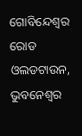ଗୋବିନ୍ଦେଶ୍ୱର ରୋଡ
ଓଲଡଟାଉନ, ଭୁବନେଶ୍ୱର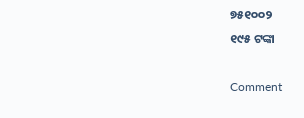୭୫୧୦୦୨
୧୯୫ ଟଙ୍କା

Comment